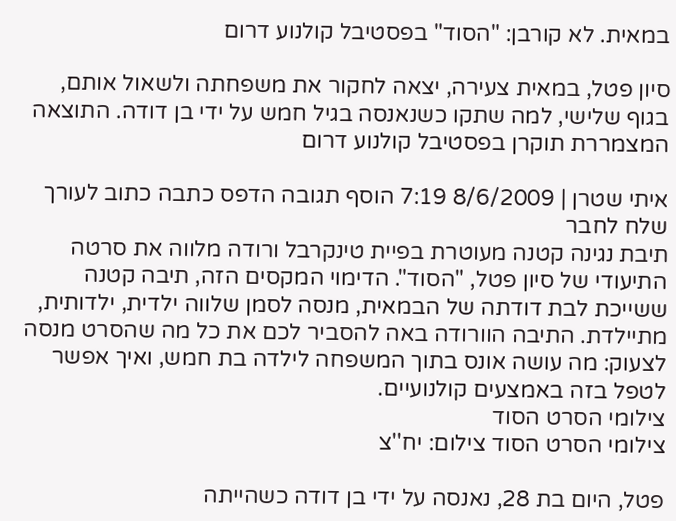במאית. לא קורבן: "הסוד" בפסטיבל קולנוע דרום

סיון פטל, במאית צעירה, יצאה לחקור את משפחתה ולשאול אותם, בגוף שלישי, למה שתקו כשנאנסה בגיל חמש על ידי בן דודה. התוצאה המצמררת תוקרן בפסטיבל קולנוע דרום

איתי שטרן | 8/6/2009 7:19 הוסף תגובה הדפס כתבה כתוב לעורך שלח לחבר
תיבת נגינה קטנה מעוטרת בפיית טינקרבל ורודה מלווה את סרטה התיעודי של סיון פטל, "הסוד". הדימוי המקסים הזה, תיבה קטנה ששייכת לבת דודתה של הבמאית, מנסה לסמן שלווה ילדית, ילדותית, מתיילדת. התיבה הוורודה באה להסביר לכם את כל מה שהסרט מנסה לצעוק: מה עושה אונס בתוך המשפחה לילדה בת חמש, ואיך אפשר לטפל בזה באמצעים קולנועיים.
צילומי הסרט הסוד
צילומי הסרט הסוד צילום: יח''צ

פטל, היום בת 28, נאנסה על ידי בן דודה כשהייתה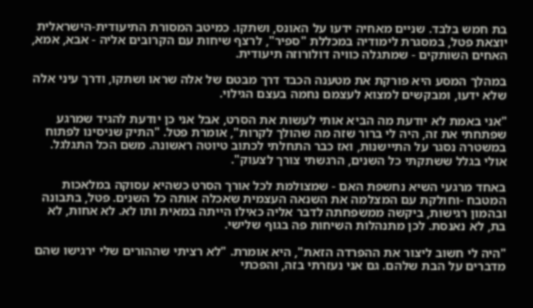בת חמש בלבד. שניים מאחיה ידעו על האונס, ושתקו. כמיטב המסורת התיעודית-הישראלית יוצאת פטל, במסגרת לימודיה במכללת "ספיר", לרצף שיחות עם הקרובים אליה - אבא, אמא, האחים השותקים - שמתגלה כוויה דולורוזה תיעודית.

במהלך המסע היא פורקת את מטענה הכבד דרך מבטם של אלה שראו ושתקו, ודרך עיני אלה שלא ידעו, ומבקשים למצוא לעצמם נחמה בעצם הגילוי.

"אני באמת לא יודעת מה הביא אותי לעשות את הסרט, אבל אני כן יודעת להגיד שמרגע שפתחתי את זה, היה לי ברור שזה מה שהולך לקרות", אומרת פטל. "התיק שניסינו לפתוח במשטרה נסגר על התיישנות, ואז כבר התחלתי לכתוב טיוטה ראשונה. משם הכל התגלגל. אולי בגלל ששתקתי כל השנים, הרגשתי צורך לצעוק".

באחד מרגעי השיא נחשפת האם - שמצולמת לכל אורך הסרט כשהיא עסוקה במלאכות המטבח -וחולקת עם המצלמה את השנאה העצמית שאכלה אותה כל השנים. פטל, בתבונה ובהמון רגישות, ביקשה ממשפחתה לדבר אליה כאילו הייתה במאית ותו לא. לא אחות, לא בת, לא נאנסת. לכן מתנהלות השיחות פה בגוף שלישי.

"היה לי חשוב ליצור את ההפרדה הזאת", היא אומרת. "לא רציתי שההורים שלי ירגישו שהם מדברים על הבת שלהם. גם אני נעזרתי בזה, והפכתי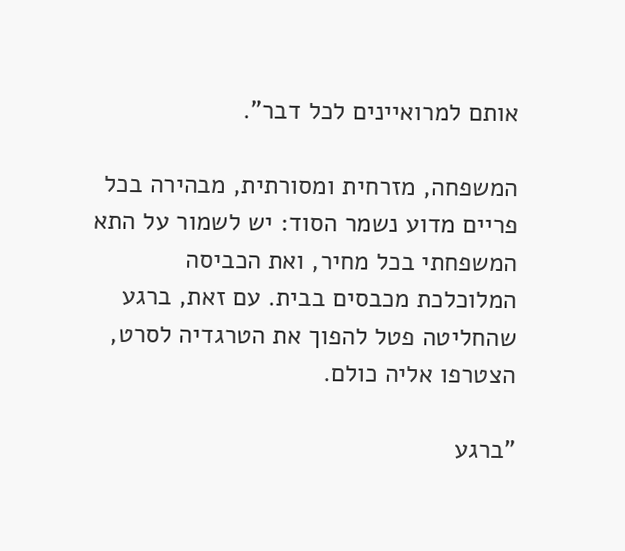אותם למרואיינים לכל דבר".

המשפחה, מזרחית ומסורתית, מבהירה בכל פריים מדוע נשמר הסוד: יש לשמור על התא המשפחתי בכל מחיר, ואת הכביסה המלוכלכת מכבסים בבית. עם זאת, ברגע שהחליטה פטל להפוך את הטרגדיה לסרט, הצטרפו אליה כולם.

"ברגע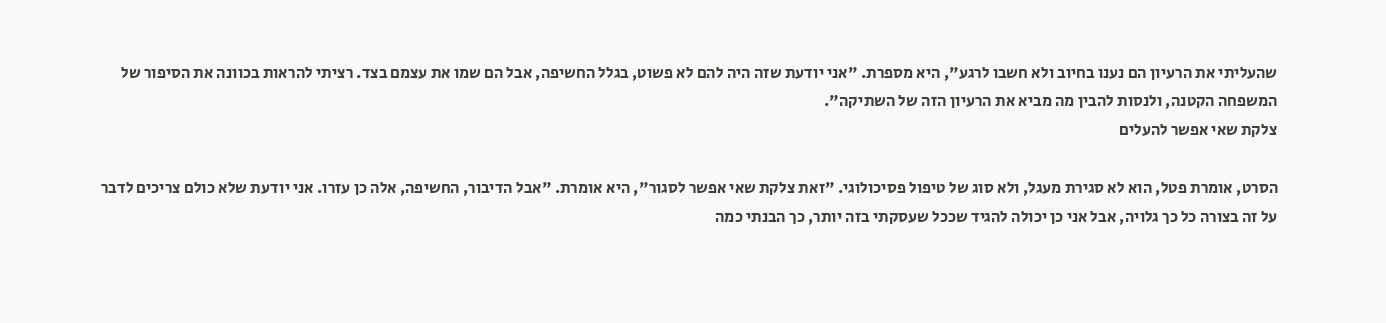שהעליתי את הרעיון הם נענו בחיוב ולא חשבו לרגע", היא מספרת. "אני יודעת שזה היה להם לא פשוט, בגלל החשיפה, אבל הם שמו את עצמם בצד. רציתי להראות בכוונה את הסיפור של המשפחה הקטנה, ולנסות להבין מה מביא את הרעיון הזה של השתיקה".
צלקת שאי אפשר להעלים

הסרט, אומרת פטל, הוא לא סגירת מעגל, ולא סוג של טיפול פסיכולוגי. "זאת צלקת שאי אפשר לסגור", היא אומרת. "אבל הדיבור, החשיפה, אלה כן עזרו. אני יודעת שלא כולם צריכים לדבר על זה בצורה כל כך גלויה, אבל אני כן יכולה להגיד שככל שעסקתי בזה יותר, כך הבנתי כמה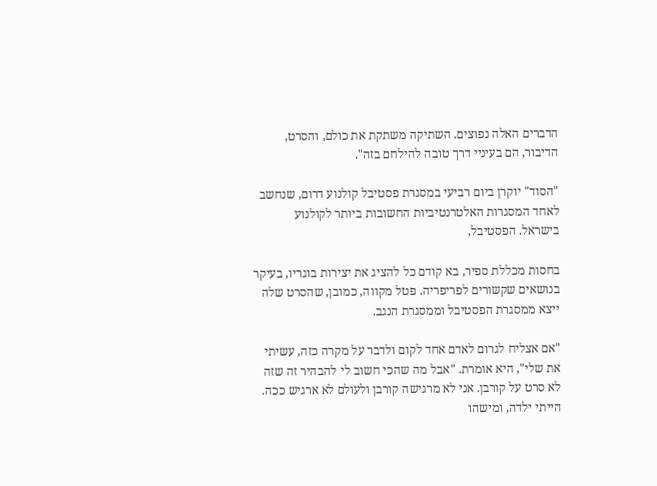הדברים האלה נפוצים. השתיקה משתקת את כולם, והסרט, הדיבור, הם בעיניי דרך טובה להילחם בזה".

"הסוד" יוקרן ביום רביעי במסגרת פסטיבל קולנוע דרום, שנחשב לאחד המסגרות האלטרנטיביות החשובות ביותר לקולנוע בישראל. הפסטיבל,

בחסות מכללת ספיר, בא קודם כל להציג את יצירות בוגריו, בעיקר בנושאים שקשורים לפריפריה. פטל מקווה, כמובן, שהסרט שלה ייצא ממסגרת הפסטיבל וממסגרת הנגב.

"אם אצליח לגרום לאדם אחד לקום ולדבר על מקרה כזה, עשיתי את שלי", היא אומרת. "אבל מה שהכי חשוב לי להבהיר זה שזה לא סרט על קורבן. אני לא מרגישה קורבן ולעולם לא ארגיש ככה. הייתי ילדה, ומישהו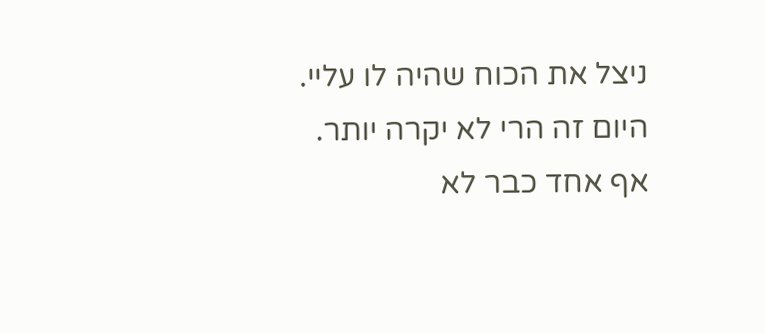ניצל את הכוח שהיה לו עליי. היום זה הרי לא יקרה יותר. אף אחד כבר לא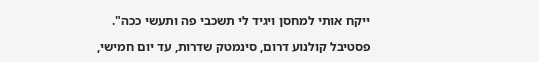ייקח אותי למחסן ויגיד לי תשכבי פה ותעשי ככה".

פסטיבל קולנוע דרום, סינמטק שדרות, עד יום חמישי,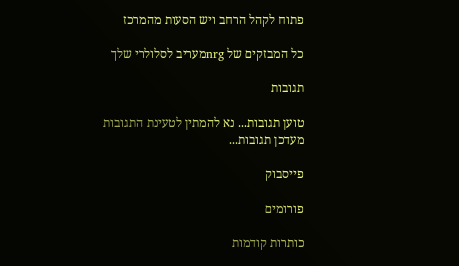פתוח לקהל הרחב ויש הסעות מהמרכז

כל המבזקים של nrgמעריב לסלולרי שלך

תגובות

טוען תגובות... נא להמתין לטעינת התגובות
מעדכן תגובות...

פייסבוק

פורומים

כותרות קודמות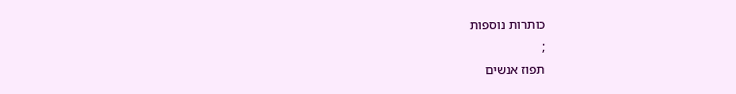כותרות נוספות
;
תפוז אנשים